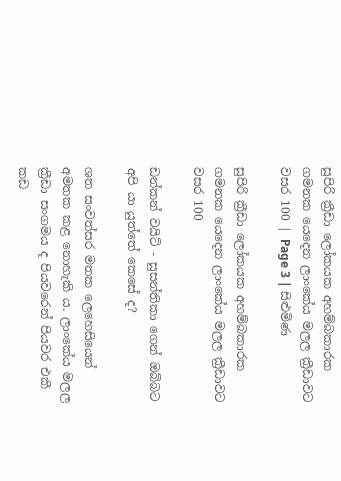සුපිරි ක්‍රීඩා ලෝකයක අහම්බකාරක ගමනක යෙදෙන ලාංකේය මලල ක්‍රීඩාවට වසර 100 | Page 3 | සිළුමිණ

සුපිරි ක්‍රීඩා ලෝකයක අහම්බකාරක ගමනක යෙදෙන ලාංකේය මලල ක්‍රීඩාවට වසර 100

ඩන්කන් වයිට් - සුසන්තිකා ගෙන් ඔබ්බට අපි යා යුත්තේ කෙසේ ද?

ශත සංවත්සර මතක ලෙහෙසියෙන් අමතක කළ නොහැකි ය. ලාංකේය මලල ක්‍රීඩා සංගමය ද පියවරෙන් පියවර එකී කඩ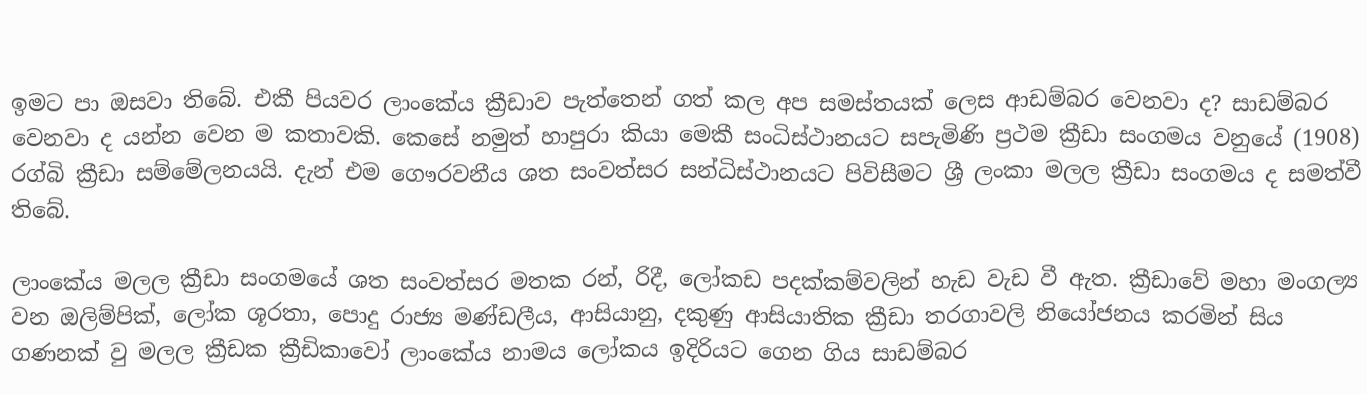ඉමට පා ඔසවා තිබේ. එකී පියවර ලාංකේය ක්‍රීඩාව පැත්තෙන් ගත් කල අප සමස්තයක් ලෙස ආඩම්බර වෙනවා ද? සාඩම්බර වෙනවා ද යන්න වෙන ම කතාවකි. කෙසේ නමුත් හාපුරා කියා මෙකී සංධිස්ථානයට සපැමිණි ප්‍රථම ක්‍රීඩා සංගමය වනුයේ (1908) රග්බි ක්‍රීඩා සම්මේලනයයි. දැන් එම ගෞරවනීය ශත සංවත්සර සන්ධිස්ථානයට පිවිසීමට ශ්‍රී ලංකා මලල ක්‍රීඩා සංගමය ද සමත්වී තිබේ.

ලාංකේය මලල ක්‍රීඩා සංගමයේ ශත සංවත්සර මතක රන්, රිදී, ලෝකඩ පදක්කම්වලින් හැඩ වැඩ වී ඇත. ක්‍රීඩාවේ මහා මංගල්‍ය වන ඔලිම්පික්, ලෝක ශූරතා, පොදු රාජ්‍ය මණ්ඩලීය, ආසියානු, දකුණු ආසියාතික ක්‍රීඩා තරගාවලි නියෝජනය කරමින් සිය ගණනක් වු මලල ක්‍රීඩක ක්‍රීඩිකාවෝ ලාංකේය නාමය ලෝකය ඉදිරියට ගෙන ගිය සාඩම්බර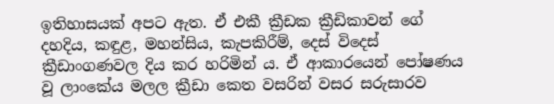ඉතිහාසයක් අපට ඇත. ඒ එකී ක්‍රීඩක ක්‍රීඩිකාවන් ගේ දහදිය, කඳුළ, මහන්සිය, කැපකිරීම්, දෙස් විදෙස් ක්‍රීඩාංගණවල දිය කර හරිමින් ය. ඒ ආකාරයෙන් පෝෂණය වූ ලාංකේය මලල ක්‍රීඩා කෙත වසරින් වසර සරුසාරව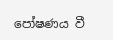පෝෂණය වී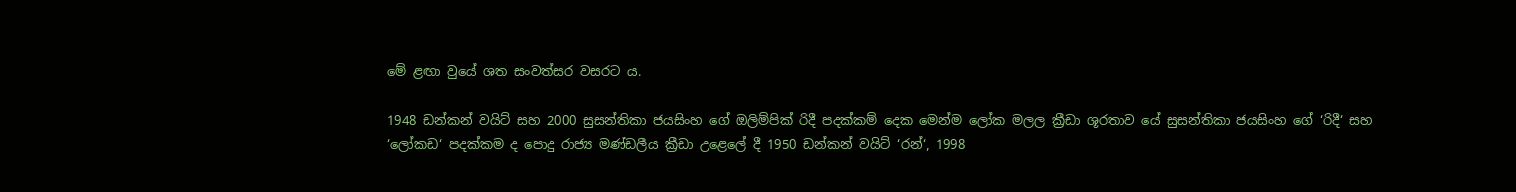මේ ළඟා වුයේ ශත සංවත්සර වසරට ය.

1948 ඩන්කන් වයිට් සහ 2000 සුසන්තිකා ජයසිංහ ගේ ඔලිම්පික් රිදී පදක්කම් දෙක මෙන්ම ලෝක මලල ක්‍රීඩා ශූරතාව යේ සුසන්තිකා ජයසිංහ ගේ ‘රිදී‘ සහ ‘ලෝකඩ‘ පදක්කම ද පොදු රාජ්‍ය මණ්ඩලීය ක්‍රීඩා උළෙලේ දී 1950 ඩන්කන් වයිට් ‘රන්‘, 1998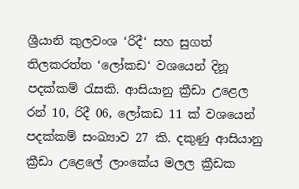ශ්‍රීයානි කුලවංශ ‘රිදී‘ සහ සුගත් තිලකරත්ත ‘ලෝකඩ‘ වශයෙන් දිනූ පදක්කම් රැසකි. ආසියානු ක්‍රීඩා උළෙල රන් 10, රිදී 06, ලෝකඩ 11 ක් වශයෙන් පදක්කම් සංඛ්‍යාව 27 කි. දකුණු ආසියානු ක්‍රීඩා උළෙලේ ලාංකේය මලල ක්‍රීඩක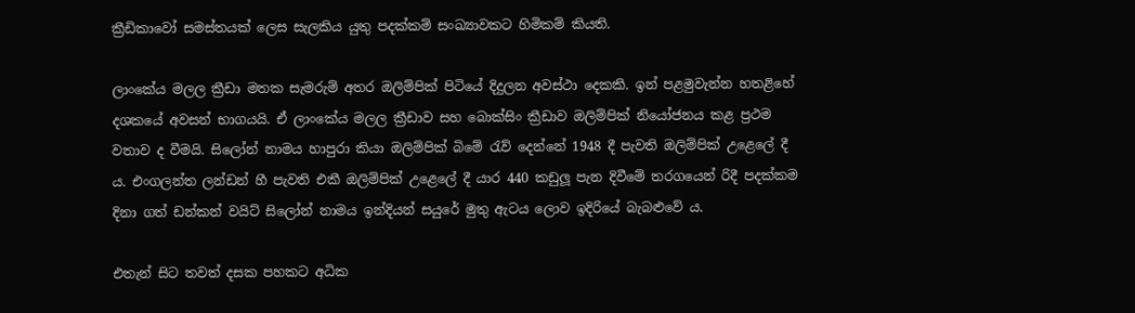ක්‍රීඩිකාවෝ සමස්තයක් ලෙස සැලකිය යුතු පදක්කම් සංඛ්‍යාවකට හිමිකම් කියති.

ලාංකේය මලල ක්‍රීඩා මතක සැමරුම් අතර ඔලිම්පික් පිටියේ දිදුලන අවස්ථා දෙකකි. ඉන් පළමුවැන්න හතළිහේ දශකයේ අවසන් භාගයයි. ඒ ලාංකේය මලල ක්‍රීඩාව සහ බොක්සිං ක්‍රීඩාව ඔලිම්පික් නියෝජනය කළ ප්‍රථම වතාව ද වීමයි. සිලෝන් නාමය හාපුරා කියා ඔලිම්පික් බිමේ රැව් දෙන්නේ 1948 දී පැවති ඔලිම්පික් උළෙලේ දී ය. එංගලන්ත ලන්ඩන් හී පැවති එකී ඔලිම්පික් උළෙලේ දී යාර 440 කඩුලූ පැන දිවීමේ තරගයෙන් රිදී පදක්කම දිනා ගත් ඩන්කන් වයිට් සිලෝන් නාමය ඉන්දියන් සයුරේ මුතු ඇටය ලොව ඉදිරියේ බැබළුවේ ය.

එතැන් සිට තවත් දසක පහකට අධික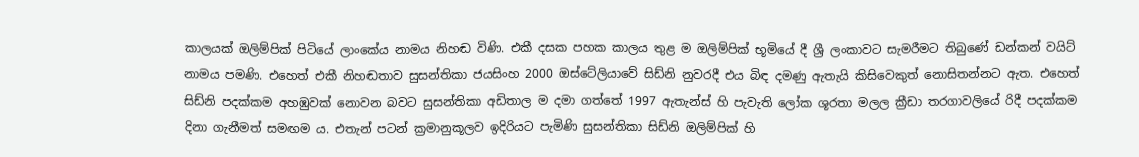කාලයක් ඔලිම්පික් පිටියේ ලාංකේය නාමය නිහඬ විණි. එකී දසක පහක කාලය තුළ ම ඔලිම්පික් භූමියේ දී ශ්‍රී ලංකාවට සැමරීමට තිබුණේ ඩන්කන් වයිට් නාමය පමණි. එහෙත් එකී නිහඬතාව සුසන්තිකා ජයසිංහ 2000 ඔස්ටේලියාවේ සිඩ්නි නුවරදී එය බිඳ දමණු ඇතැයි කිසිවෙකුත් නොසිතන්නට ඇත. එහෙත් සිඩ්නි පදක්කම අහඹුවක් නොවන බවට සුසන්තිකා අඩිතාල ම දමා ගත්තේ 1997 ඇතැන්ස් හි පැවැති ලෝක ශූරතා මලල ක්‍රීඩා තරගාවලියේ රිදී පදක්කම දිනා ගැනීමත් සමඟම ය. එතැන් පටන් ක්‍රමානුකූලව ඉදිරියට පැමිණි සුසන්තිකා සිඩ්නි ඔලිම්පික් හි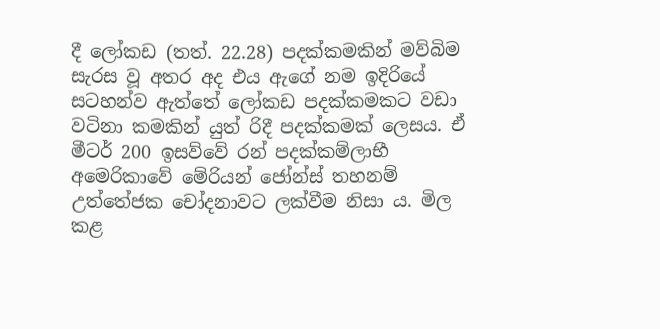දී ලෝකඩ (තත්. 22.28) පදක්කමකින් මව්බිම සැරස වූ අතර අද එය ඇගේ නම ඉදිරියේ සටහන්ව ඇත්තේ ලෝකඩ පදක්කමකට වඩා වටිනා කමකින් යුත් රිදී පදක්කමක් ලෙසය. ඒ මීටර් 200 ඉසව්වේ රන් පදක්කම්ලාභී අමෙරිකාවේ මේරියන් ජෝන්ස් තහනම් උත්තේජක චෝදනාවට ලක්වීම නිසා ය. මිල කළ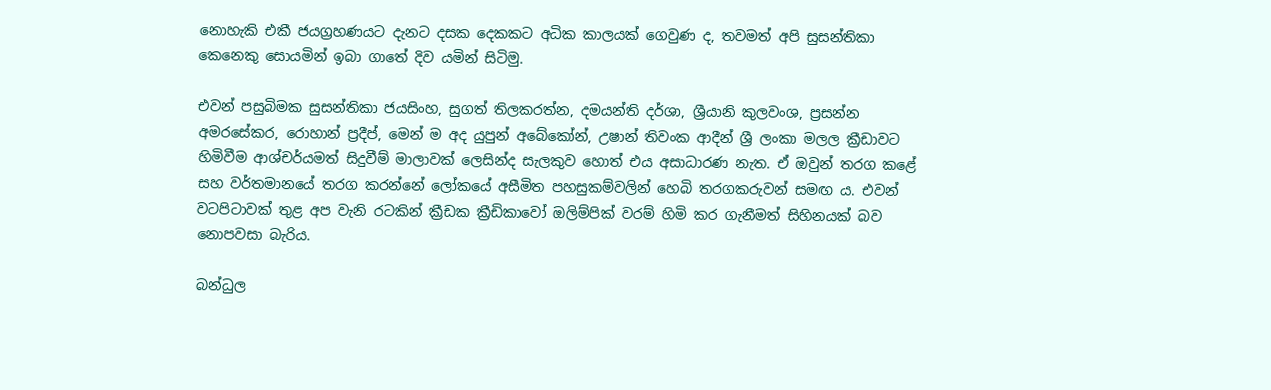නොහැකි එකී ජයග්‍රහණයට දැනට දසක දෙකකට අධික කාලයක් ගෙවුණ ද, තවමත් අපි සුසන්තිකා කෙනෙකු සොයමින් ඉබා ගාතේ දිව යමින් සිටිමු.

එවන් පසුබිමක සුසන්තිකා ජයසිංහ, සුගත් තිලකරත්න, දමයන්ති දර්ශා, ශ්‍රීයානි කුලවංශ, ප්‍රසන්න අමරසේකර, රොහාන් ප්‍රදීප්, මෙන් ම අද යුපුන් අබේකෝන්, උෂාන් තිවංක ආදීන් ශ්‍රී ලංකා මලල ක්‍රීඩාවට හිමිවීම ආශ්චර්යමත් සිදුවීම් මාලාවක් ලෙසින්ද සැලකුව හොත් එය අසාධාරණ නැත. ඒ ඔවුන් තරග කළේ සහ වර්තමානයේ තරග කරන්නේ ලෝකයේ අසීමිත පහසුකම්වලින් හෙබි තරගකරුවන් සමඟ ය. එවන් වටපිටාවක් තුළ අප වැනි රටකින් ක්‍රීඩක ක්‍රීඩිකාවෝ ඔලිම්පික් වරම් හිමි කර ගැනීමත් සිහිනයක් බව නොපවසා බැරිය.

බන්ධුල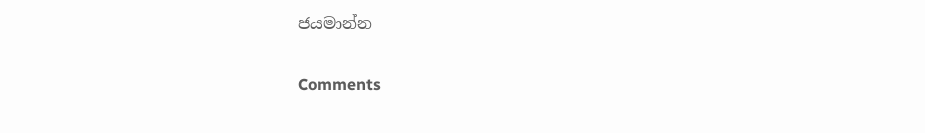ජයමාන්න

Comments